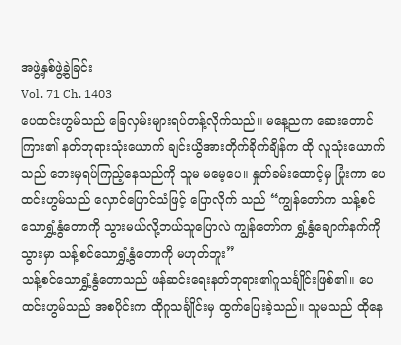အဖွဲ့နှစ်ဖွဲ့ခွဲခြင်း
Vol. 71 Ch. 1403
ပေထင်းဟွမ်သည် ခြေလှမ်းများရပ်တန့်လိုက်သည်။ မနေ့ညက ဆေးတောင်ကြား၏ နတ်ဘုရားသုံးယောက် ချင်းယွိအားတိုက်ခိုက်ချိန်က ထို လူသုံးယောက်သည် ဘေးမှရပ်ကြည့်နေသည်ကို သူမ မမေ့ပေ။ နှုတ်ခမ်းထောင့်မှ ပြုံးကာ ပေထင်းဟွမ်သည် လှောင်ပြောင်သံဖြင့် ပြောလိုက် သည် “ကျွန်တော်က သန့်စင်သောရွှံ့နွံတောကို သွားမယ်လို့ဘယ်သူပြောလဲ ကျွန်တော်က ရွှံ့နွံချောက်နက်ကိုသွားမှာ သန့်စင်သောရွှံ့နွံတောကို မဟုတ်ဘူး”
သန့်စင်သောရွှံ့နွံတောသည် ဖန်ဆင်းရေးနတ်ဘုရား၏ဂူသင်္ချိုင်းဖြစ်၏။ ပေထင်းဟွမ်သည် အစပိုင်းက ထိုဂူသင်္ချိုင်းမှ ထွက်ပြေးခဲ့သည်။ သူမသည် ထိုနေ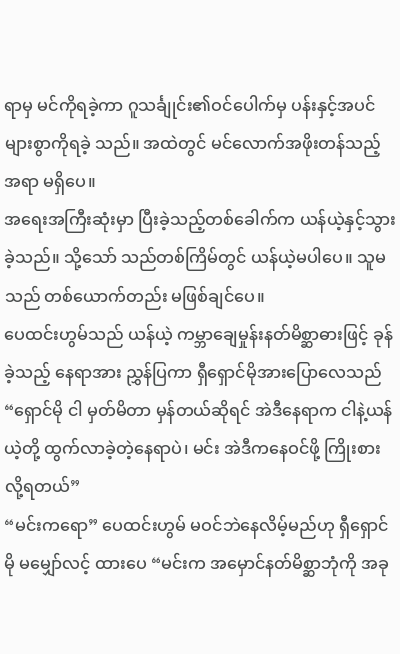ရာမှ မင်ကိုရခဲ့ကာ ဂူသင်္ချုင်း၏ဝင်ပေါက်မှ ပန်းနှင့်အပင်များစွာကိုရခဲ့ သည်။ အထဲတွင် မင်လောက်အဖိုးတန်သည့်အရာ မရှိပေ။
အရေးအကြီးဆုံးမှာ ပြီးခဲ့သည့်တစ်ခေါက်က ယန်ယဲ့နှင့်သွားခဲ့သည်။ သို့သော် သည်တစ်ကြိမ်တွင် ယန်ယဲ့မပါပေ။ သူမသည် တစ်ယောက်တည်း မဖြစ်ချင်ပေ။
ပေထင်းဟွမ်သည် ယန်ယဲ့ ကမ္ဘာချေမှုန်းနတ်မိစ္ဆာဓားဖြင့် ခုန်ခဲ့သည့် နေရာအား ညွှန်ပြကာ ရှီရှောင်မိုအားပြောလေသည် “ရှောင်မို ငါ မှတ်မိတာ မှန်တယ်ဆိုရင် အဲဒီနေရာက ငါနဲ့ယန်ယဲ့တို့ ထွက်လာခဲ့တဲ့နေရာပဲ၊ မင်း အဲဒီကနေဝင်ဖို့ ကြိုးစားလို့ရတယ်”
“မင်းကရော” ပေထင်းဟွမ် မဝင်ဘဲနေလိမ့်မည်ဟု ရှီရှောင်မို မမျှော်လင့် ထားပေ “မင်းက အမှောင်နတ်မိစ္ဆာဘုံကို အခု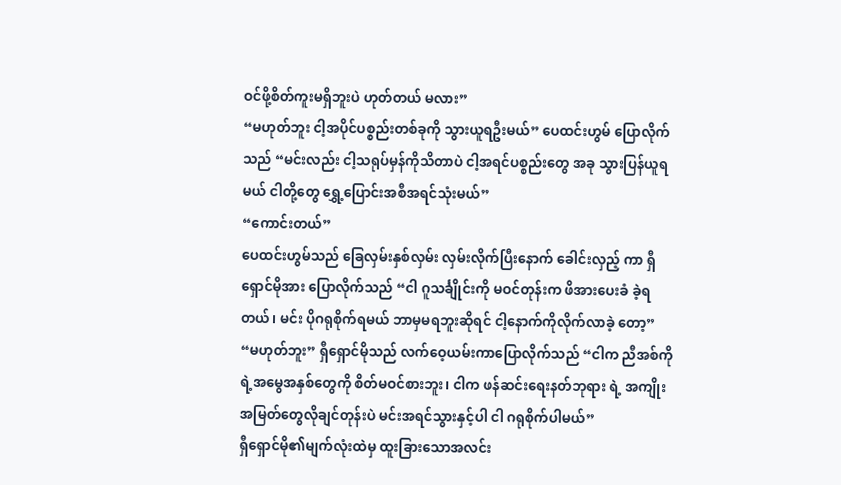ဝင်ဖို့စိတ်ကူးမရှိဘူးပဲ ဟုတ်တယ် မလား”
“မဟုတ်ဘူး ငါ့အပိုင်ပစ္စည်းတစ်ခုကို သွားယူရဦးမယ်” ပေထင်းဟွမ် ပြောလိုက်သည် “မင်းလည်း ငါ့သရုပ်မှန်ကိုသိတာပဲ ငါ့အရင်ပစ္စည်းတွေ အခု သွားပြန်ယူရမယ် ငါတို့တွေ ရွှေ့ပြောင်းအစီအရင်သုံးမယ်”
“ကောင်းတယ်”
ပေထင်းဟွမ်သည် ခြေလှမ်းနှစ်လှမ်း လှမ်းလိုက်ပြီးနောက် ခေါင်းလှည့် ကာ ရှီရှောင်မိုအား ပြောလိုက်သည် “ငါ ဂူသင်္ချိုင်းကို မဝင်တုန်းက ဖိအားပေးခံ ခဲ့ရတယ်၊ မင်း ပိုဂရုစိုက်ရမယ် ဘာမှမရဘူးဆိုရင် ငါ့နောက်ကိုလိုက်လာခဲ့ တော့”
“မဟုတ်ဘူး” ရှီရှောင်မိုသည် လက်ဝေ့ယမ်းကာပြောလိုက်သည် “ငါက ညီအစ်ကိုရဲ့အမွေအနှစ်တွေကို စိတ်မဝင်စားဘူး၊ ငါက ဖန်ဆင်းရေးနတ်ဘုရား ရဲ့ အကျိုးအမြတ်တွေလိုချင်တုန်းပဲ မင်းအရင်သွားနှင့်ပါ ငါ ဂရုစိုက်ပါမယ်”
ရှီရှောင်မို၏မျက်လုံးထဲမှ ထူးခြားသောအလင်း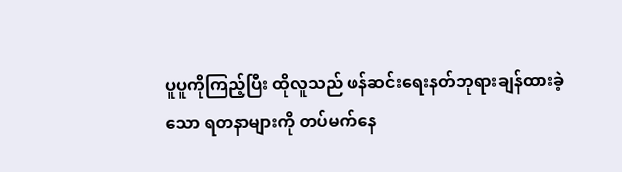ပူပူကိုကြည့်ပြီး ထိုလူသည် ဖန်ဆင်းရေးနတ်ဘုရားချန်ထားခဲ့သော ရတနာများကို တပ်မက်နေ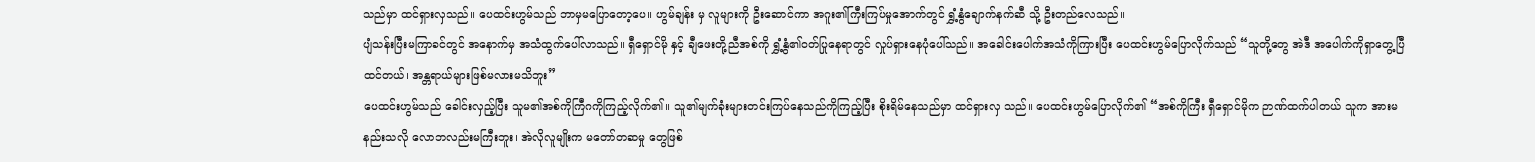သည်မှာ ထင်ရှားလှသည်။ ပေထင်းဟွမ်သည် ဘာမှမပြောတော့ပေ။ ဟွမ်ချန်း မှ လူများကို ဦးဆောင်ကာ အဂူး၏ကြီးကြပ်မှုအောက်တွင် ရွှံ့နွံချောက်နက်ဆီ သို့ ဦးတည်လေသည်။
ပျံသန်းပြီးမကြာခင်တွင် အနောက်မှ အသံထွက်ပေါ်လာသည်။ ရှီရှောင်မို နှင့် ချီဖေးတို့ညီအစ်ကို ရွှံ့နွံ၏ဝတ်ပြုနေရာတွင် လှုပ်ရှားနေပုံပေါ်သည်။ အခေါင်းပေါက်အသံကိုကြားပြီး ပေထင်းဟွမ်ပြောလိုက်သည် “သူတို့တွေ အဲဒီ အပေါက်ကိုရှာတွေ့ပြီထင်တယ်၊ အန္တရာယ်များဖြစ်မလားမသိဘူး”
ပေထင်းဟွမ်သည် ခေါင်းလှည့်ပြီး သူမ၏အစ်ကိုကြီဂကိုကြည့်လိုက်၏။ သူ၏မျက်ခုံးများတင်းကြပ်နေသည်ကိုကြည့်ပြီး စိုးရိမ်နေသည်မှာ ထင်ရှားလှ သည်။ ပေထင်းဟွမ်ပြောလိုက်၏ “အစ်ကိုကြီး ရှီရှောင်မိုက ဉာဏ်ထက်ပါတယ် သူက အားမနည်းသလို လောဘလည်းမကြီးဘူး၊ အဲလိုလူမျိုးက မတော်တဆမှု တွေဖြစ်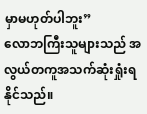မှာမဟုတ်ပါဘူး”
လောဘကြီးသူများသည် အလွယ်တကူအသက်ဆုံးရှုံးရနိုင်သည်။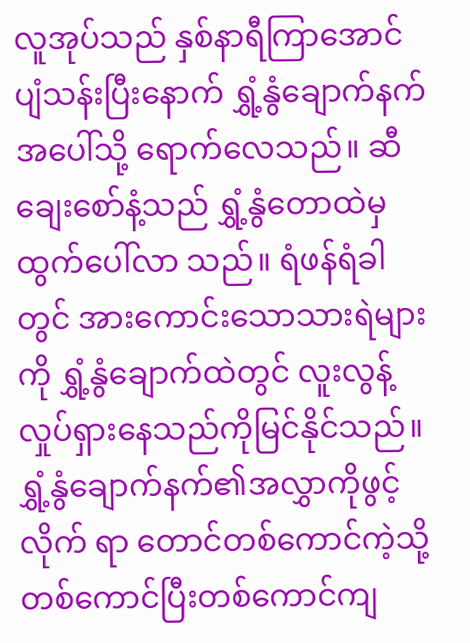လူအုပ်သည် နှစ်နာရီကြာအောင် ပျံသန်းပြီးနောက် ရွှံ့နွံချောက်နက် အပေါ်သို့ ရောက်လေသည်။ ဆီချေးစော်နံ့သည် ရွှံ့နွံတောထဲမှ ထွက်ပေါ်လာ သည်။ ရံဖန်ရံခါတွင် အားကောင်းသောသားရဲများကို ရွှံ့နွံချောက်ထဲတွင် လူးလွန့်လှုပ်ရှားနေသည်ကိုမြင်နိုင်သည်။ ရွှံ့နွံချောက်နက်၏အလွှာကိုဖွင့်လိုက် ရာ တောင်တစ်ကောင်ကဲ့သို့ တစ်ကောင်ပြီးတစ်ကောင်ကျ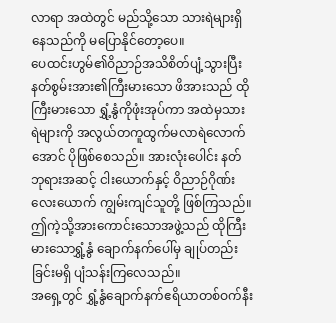လာရာ အထဲတွင် မည်သို့သော သားရဲများရှိနေသည်ကို မပြောနိုင်တော့ပေ။
ပေထင်းဟွမ်၏ဝိညာဉ်အသိစိတ်ပျံ့သွားပြီး နတ်စွမ်းအား၏ကြီးမားသော ဖိအားသည် ထိုကြီးမားသော ရွှံ့နွံကိုဖုံးအုပ်ကာ အထဲမှသားရဲများကို အလွယ်တကူထွက်မလာရဲလောက်အောင် ပိုဖြစ်စေသည်။ အားလုံးပေါင်း နတ်ဘုရားအဆင့် ငါးယောက်နှင့် ဝိညာဉ်ဂိုဏ်းလေးယောက် ကျွမ်းကျင်သူတို့ ဖြစ်ကြသည်။ ဤကဲ့သို့အားကောင်းသောအဖွဲ့သည် ထိုကြီးမားသောရွှံ့နွံ ချောက်နက်ပေါ်မှ ချုပ်တည်းခြင်းမရှိ ပျံသန်းကြလေသည်။
အရှေ့တွင် ရွှံ့နွံချောက်နက်ဧရိယာတစ်ဝက်နီး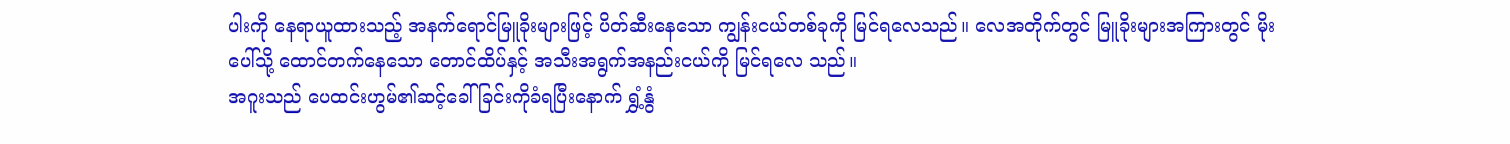ပါးကို နေရာယူထားသည့် အနက်ရောင်မြူခိုးများဖြင့် ပိတ်ဆီးနေသော ကျွန်းငယ်တစ်ခုကို မြင်ရလေသည်။ လေအတိုက်တွင် မြူခိုးများအကြားတွင် မိုးပေါ်သို့ ထောင်တက်နေသော တောင်ထိပ်နှင့် အသီးအရွက်အနည်းငယ်ကို မြင်ရလေ သည်။
အဂူးသည် ပေထင်းဟွမ်၏ဆင့်ခေါ်ခြင်းကိုခံရပြီးနောက် ရွှံ့နွံ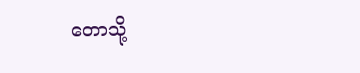တောသို့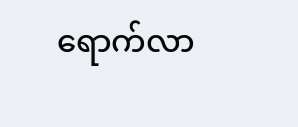ရောက်လာ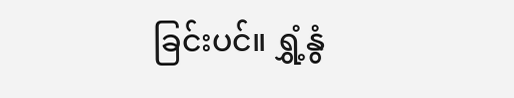ခြင်းပင်။ ရွှံ့နွံ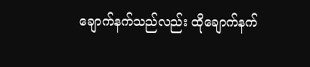ချောက်နက်သည်လည်း ထိုချောက်နက်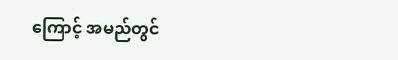ကြောင့် အမည်တွင်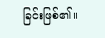ခြင်းဖြစ်၏။